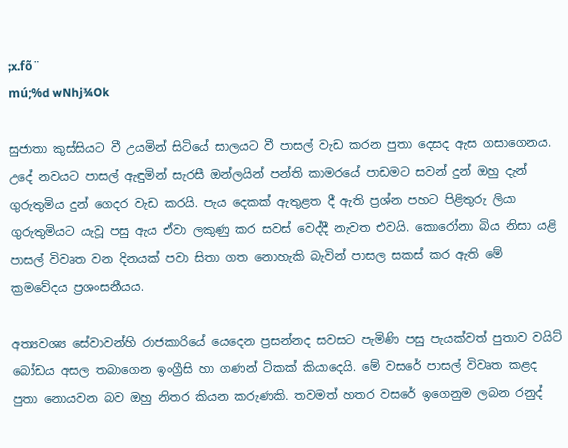;x.fõ¨
mú;%d wNhj¾Ok

සුජාතා කුස්සියට වී උයමින් සිටියේ සාලයට වී පාසල් වැඩ කරන පුතා දෙසද ඇස ගසාගෙනය. උදේ නවයට පාසල් ඇඳුමින් සැරසී ඔන්ලයින් පන්ති කාමරයේ පාඩමට සවන් දුන් ඔහු දැන් ගුරුතුමිය දුන් ගෙදර වැඩ කරයි. පැය දෙකක් ඇතුළත දී ඇති ප්‍රශ්න පහට පිළිතුරු ලියා ගුරුතුමියට යැවූ පසු ඇය ඒවා ලකුණු කර සවස් වෙද්දී නැවත එවයි. කොරෝනා බිය නිසා යළි පාසල් විවෘත වන දිනයක් පවා සිතා ගත නොහැකි බැවින් පාසල සකස් කර ඇති මේ ක්‍රමවේදය ප්‍රශංසනීයය.

අත්‍යවශ්‍ය සේවාවන්හි රාජකාරියේ යෙදෙන ප්‍රසන්නද සවසට පැමිණි පසු පැයක්වත් පුතාව වයිට් බෝඩය අසල තබාගෙන ඉංග්‍රීසි හා ගණන් ටිකක් කියාදෙයි. මේ වසරේ පාසල් විවෘත කළද පුතා නොයවන බව ඔහු නිතර කියන කරුණකි. තවමත් හතර වසරේ ඉගෙනුම ලබන රනුද්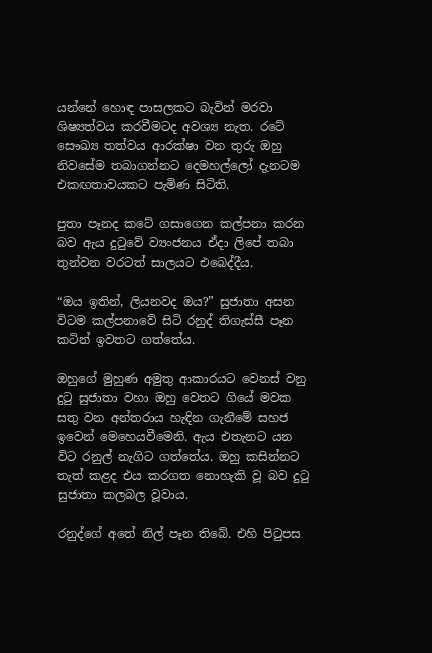යන්නේ හොඳ පාසලකට බැවින් මරවා ශිෂ්‍යත්වය කරවීමටද අවශ්‍ය නැත. රටේ සෞඛ්‍ය තත්වය ආරක්ෂා වන තුරු ඔහු නිවසේම තබාගන්නට දෙමහල්ලෝ දැනටම එකඟතාවයකට පැමිණ සිටිති.

පුතා පෑනද කටේ ගසාගෙන කල්පනා කරන බව ඇය දුටුවේ ව්‍යංජනය ඒදා ලිපේ තබා තුන්වන වරටත් සාලයට එබෙද්දීය.

“ඔය ඉතින්, ලියනවද ඔය?” සුජාතා අසන විටම කල්පනාවේ සිටි රනුද් තිගැස්සී පෑන කටින් ඉවතට ගත්තේය.

ඔහුගේ මුහුණ අමුතු ආකාරයට වෙනස් වනු දුටු සුජාතා වහා ඔහු වෙතට ගියේ මවක සතු වන අන්තරාය හැඳින ගැනීමේ සහජ ඉවෙන් මෙහෙයවීමෙනි. ඇය එතැනට යන විට රනුල් නැගිට ගත්තේය. ඔහු කසින්නට තැත් කළද එය කරගත නොහැකි වූ බව දුටු සුජාතා කලබල වූවාය.

රනුද්ගේ අතේ නිල් පෑන තිබේ. එහි පිටුපස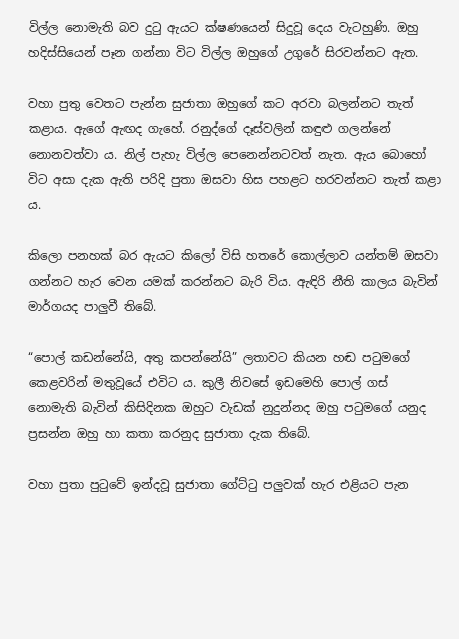විල්ල නොමැති බව දුටු ඇයට ක්ෂණයෙන් සිදුවූ දෙය වැටහුණි. ඔහු හදිස්සියෙන් පෑන ගන්නා විට විල්ල ඔහුගේ උගුරේ සිරවන්නට ඇත.

වහා පුතු වෙතට පැන්න සුජාතා ඔහුගේ කට අරවා බලන්නට තැත් කළාය. ඇගේ ඇඟද ගැහේ. රනුද්ගේ දෑස්වලින් කඳුළු ගලන්නේ නොනවත්වා ය. නිල් පැහැ විල්ල පෙනෙන්නටවත් නැත. ඇය බොහෝ විට අසා දැක ඇති පරිදි පුතා ඔසවා හිස පහළට හරවන්නට තැත් කළා ය.

කිලො පනහක් බර ඇයට කිලෝ විසි හතරේ කොල්ලාව යන්තම් ඔසවා ගන්නට හැර වෙන යමක් කරන්නට බැරි විය. ඇඳිරි නීති කාලය බැවින් මාර්ගයද පාලුවී තිබේ.

“පොල් කඩන්නේයි, අතු කපන්නේයි” ලතාවට කියන හඬ පටුමගේ කෙළවරින් මතුවූයේ එවිට ය. කුලී නිවසේ ඉඩමෙහි පොල් ගස් නොමැති බැවින් කිසිදිනක ඔහුට වැඩක් නුදුන්නද ඔහු පටුමගේ යනුද ප්‍රසන්න ඔහු හා කතා කරනුද සුජාතා දැක තිබේ.

වහා පුතා පුටුවේ ඉන්දවූ සුජාතා ගේට්ටු පලුවක් හැර එළියට පැන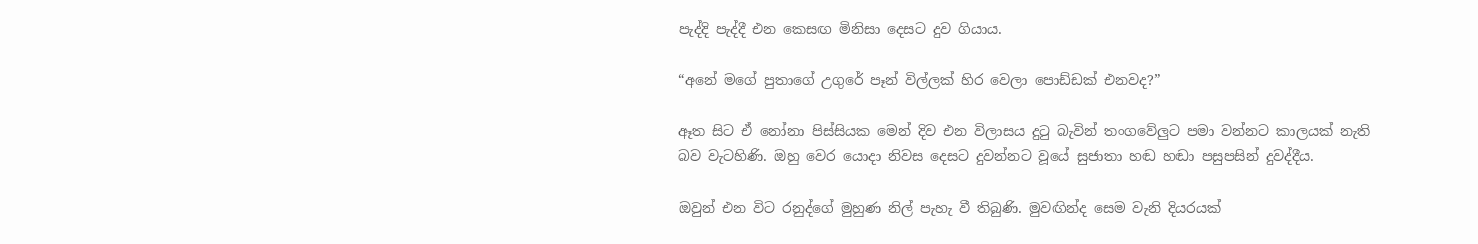පැද්දි පැද්දී එන කෙසඟ මිනිසා දෙසට දුව ගියාය.

“අනේ මගේ පුතාගේ උගුරේ පෑන් විල්ලක් හිර වෙලා පොඩ්ඩක් එනවද?”

ඈත සිට ඒ නෝනා පිස්සියක මෙන් දිව එන විලාසය දුටු බැවින් තංගවේලුට පමා වන්නට කාලයක් නැති බව වැටහිණි. ඔහු වෙර යොදා නිවස දෙසට දුවන්නට වූයේ සුජාතා හඬ හඬා පසුපසින් දුවද්දීය.

ඔවුන් එන විට රනුද්ගේ මුහුණ නිල් පැහැ වී තිබුණි. මුවඟින්ද සෙම වැනි දියරයක්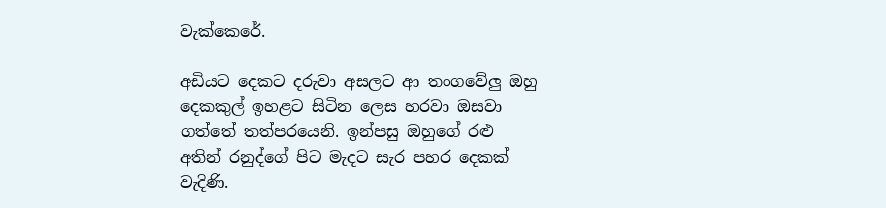වැක්කෙරේ.

අඩියට දෙකට දරුවා අසලට ආ තංගවේලු ඔහු දෙකකුල් ඉහළට සිටින ලෙස හරවා ඔසවා ගත්තේ තත්පරයෙනි. ඉන්පසු ඔහුගේ රළු අතින් රනුද්ගේ පිට මැදට සැර පහර දෙකක් වැදිණි.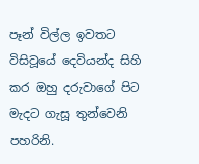පෑන් විල්ල ඉවතට විසිවූයේ දෙවියන්ද සිහි කර ඔහු දරුවාගේ පිට මැදට ගැසූ තුන්වෙනි පහරිනි.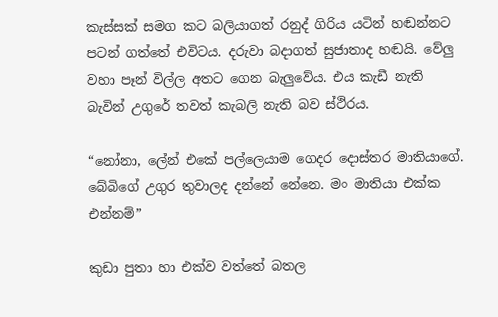කැස්සක් සමග කට බලියාගත් රනුද් ගිරිය යටින් හඬන්නට පටන් ගත්තේ එවිටය. දරුවා බදාගත් සුජාතාද හඬයි. වේලු වහා පෑන් විල්ල අතට ගෙන බැලුවේය. එය කැඩී නැති බැවින් උගුරේ තවත් කැබලි නැති බව ස්ථිරය.

“නෝනා, ලේන් එකේ පල්ලෙයාම ගෙදර දොස්තර මාතියාගේ. බේබිගේ උගුර තුවාලද දන්නේ නේනෙ. මං මාතියා එක්ක එන්නම්”

කුඩා පුතා හා එක්ව වත්තේ බතල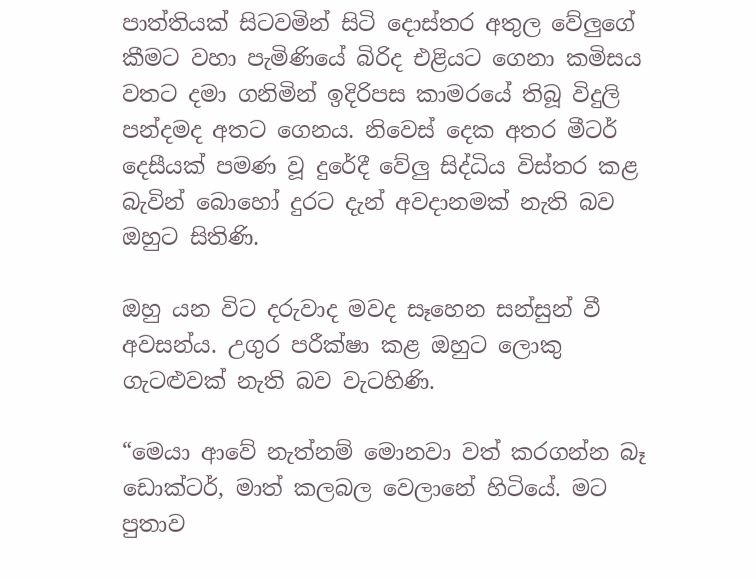පාත්තියක් සිටවමින් සිටි දොස්තර අතුල වේලුගේ කීමට වහා පැමිණියේ බිරිද එළියට ගෙනා කමිසය වතට දමා ගනිමින් ඉදිරිපස කාමරයේ තිබූ විදුලි පන්දමද අතට ගෙනය. නිවෙස් දෙක අතර මීටර් දෙසීයක් පමණ වූ දුරේදී වේලු සිද්ධිය විස්තර කළ බැවින් බොහෝ දුරට දැන් අවදානමක් නැති බව ඔහුට සිතිණි.

ඔහු යන විට දරුවාද මවද සෑහෙන සන්සුන් වී අවසන්ය. උගුර පරීක්ෂා කළ ඔහුට ලොකු ගැටළුවක් නැති බව වැටහිණි.

“මෙයා ආවේ නැත්නම් මොනවා වත් කරගන්න බෑ ඩොක්ටර්, මාත් කලබල වෙලානේ හිටියේ. මට පුතාව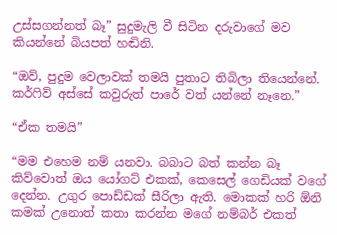උස්සගන්නත් බෑ” සුදුමැලි වී සිටින දරුවාගේ මව කියන්නේ බියපත් හඬිනි.

“ඔව්, පුදුම වෙලාවක් තමයි පුතාට තිබිලා තියෙන්නේ. කර්ෆිව් අස්සේ කවුරුත් පාරේ වත් යන්නේ නෑනෙ.”

“ඒක තමයි”

“මම එහෙම නම් යනවා. බබාට බත් කන්න බෑ කිව්වොත් ඔය යෝගට් එකක්, කෙසෙල් ගෙඩියක් වගේ දෙන්න. උගුර පොඩ්ඩක් සීරිලා ඇති. මොකක් හරි ඕනි කමක් උනොත් කතා කරන්න මගේ නම්බර් එකත්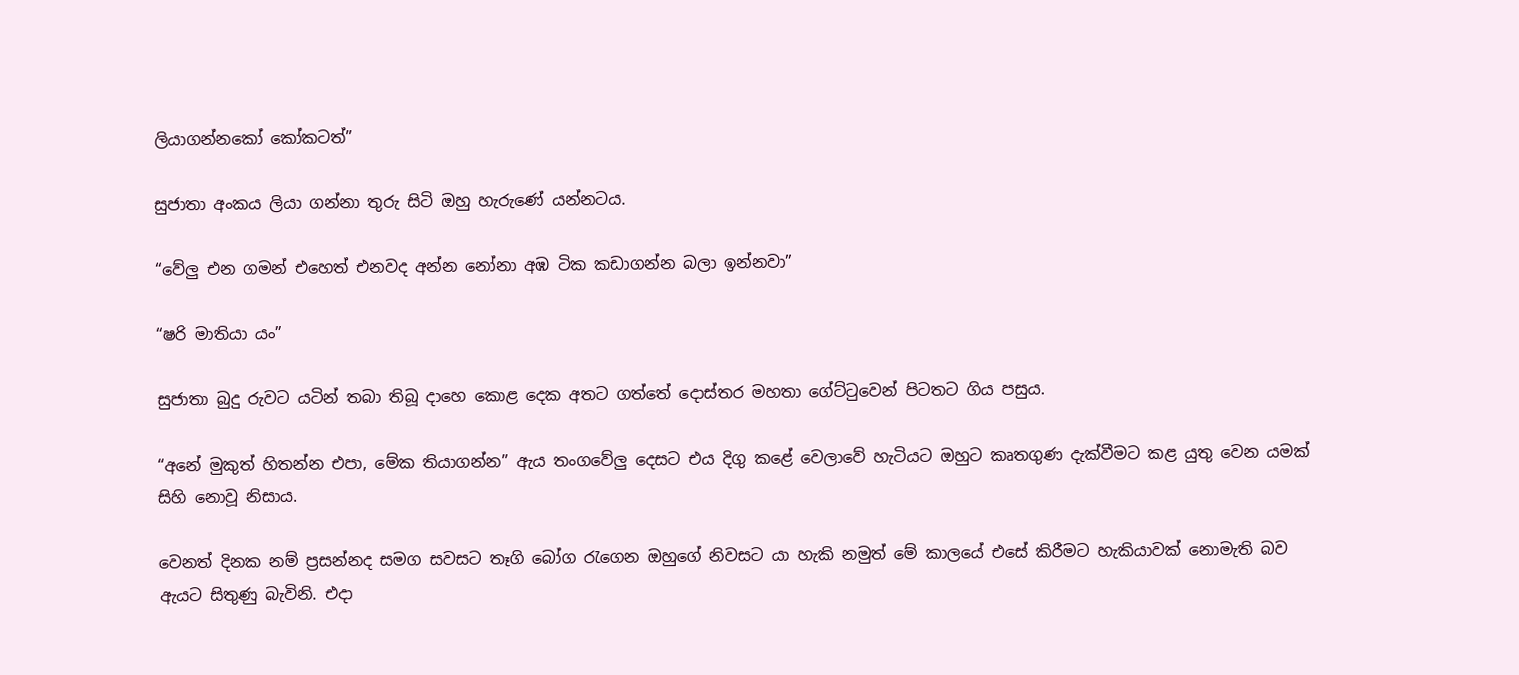ලියාගන්නකෝ කෝකටත්”

සුජාතා අංකය ලියා ගන්නා තුරු සිටි ඔහු හැරුණේ යන්නටය.

“වේලු එන ගමන් එහෙත් එනවද අන්න නෝනා අඹ ටික කඩාගන්න බලා ඉන්නවා”

“ෂරි මාතියා යං”

සුජාතා බුදු රුවට යටින් තබා තිබූ දාහෙ කොළ දෙක අතට ගත්තේ දොස්තර මහතා ගේට්ටුවෙන් පිටතට ගිය පසුය.

“අනේ මුකුත් හිතන්න එපා, මේක තියාගන්න” ඇය තංගවේලු දෙසට එය දිගු කළේ වෙලාවේ හැටියට ඔහුට කෘතගුණ දැක්වීමට කළ යුතු වෙන යමක් සිහි නොවූ නිසාය.

වෙනත් දිනක නම් ප්‍රසන්නද සමග සවසට තෑගි බෝග රැගෙන ඔහුගේ නිවසට යා හැකි නමුත් මේ කාලයේ එසේ කිරීමට හැකියාවක් නොමැති බව ඇයට සිතුණු බැවිනි. එදා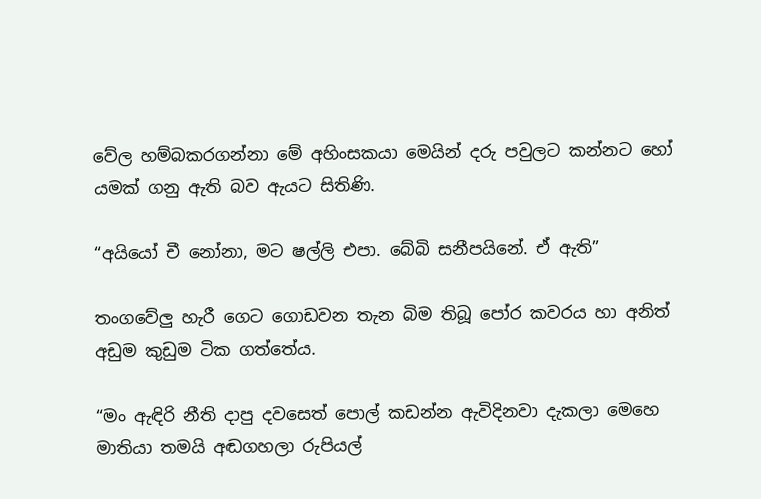වේල හම්බකරගන්නා මේ අහිංසකයා මෙයින් දරු පවුලට කන්නට හෝ යමක් ගනු ඇති බව ඇයට සිතිණි.

“අයියෝ චී නෝනා, මට ෂල්ලි එපා. බේබි සනීපයිනේ. ඒ ඇති”

තංගවේලු හැරී ගෙට ගොඩවන තැන බිම තිබූ පෝර කවරය හා අනිත් අඩුම කුඩුම ටික ගත්තේය.

“මං ඇඳිරි නීති දාපු දවසෙත් පොල් කඩන්න ඇවිදිනවා දැකලා මෙහෙ මාතියා තමයි අඬගහලා රුපියල්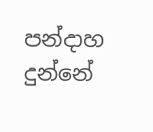පන්දාහ දුන්නේ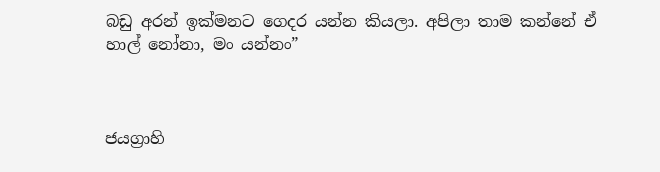බඩු අරන් ඉක්මනට ගෙදර යන්න කියලා. අපිලා තාම කන්නේ ඒ හාල් නෝනා, මං යන්නං”



ජයග්‍රාහි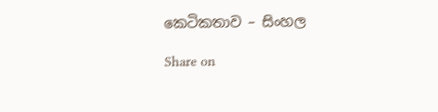කෙටිකතාව – සිංහල

Share on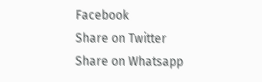Facebook
Share on Twitter
Share on Whatsapp